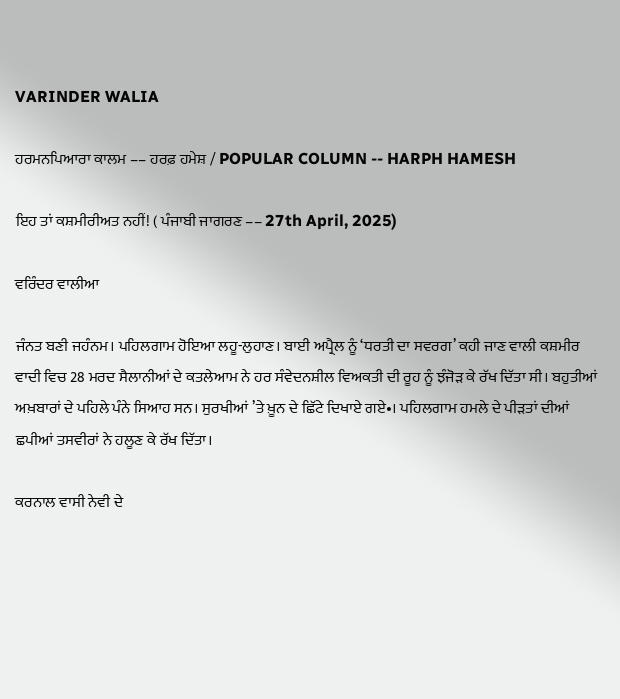VARINDER WALIA

ਹਰਮਨਪਿਆਰਾ ਕਾਲਮ –– ਹਰਫ਼ ਹਮੇਸ਼ / POPULAR COLUMN -- HARPH HAMESH

ਇਹ ਤਾਂ ਕਸ਼ਮੀਰੀਅਤ ਨਹੀਂ! ( ਪੰਜਾਬੀ ਜਾਗਰਣ –– 27th April, 2025)

ਵਰਿੰਦਰ ਵਾਲੀਆ

ਜੰਨਤ ਬਣੀ ਜਹੰਨਮ। ਪਹਿਲਗਾਮ ਹੋਇਆ ਲਹੂ-ਲੁਹਾਣ। ਬਾਈ ਅਪ੍ਰੈਲ ਨੂੰ ‘ਧਰਤੀ ਦਾ ਸਵਰਗ’ ਕਹੀ ਜਾਣ ਵਾਲੀ ਕਸ਼ਮੀਰ ਵਾਦੀ ਵਿਚ 28 ਮਰਦ ਸੈਲਾਨੀਆਂ ਦੇ ਕਤਲੇਆਮ ਨੇ ਹਰ ਸੰਵੇਦਨਸ਼ੀਲ ਵਿਅਕਤੀ ਦੀ ਰੂਹ ਨੂੰ ਝੰਜੋੜ ਕੇ ਰੱਖ ਦਿੱਤਾ ਸੀ। ਬਹੁਤੀਆਂ ਅਖ਼ਬਾਰਾਂ ਦੇ ਪਹਿਲੇ ਪੰਨੇ ਸਿਆਹ ਸਨ। ਸੁਰਖੀਆਂ ’ਤੇ ਖ਼ੂਨ ਦੇ ਛਿੱਟੇ ਦਿਖਾਏ ਗਏ•। ਪਹਿਲਗਾਮ ਹਮਲੇ ਦੇ ਪੀੜਤਾਂ ਦੀਆਂ ਛਪੀਆਂ ਤਸਵੀਰਾਂ ਨੇ ਹਲੂਣ ਕੇ ਰੱਖ ਦਿੱਤਾ।

ਕਰਨਾਲ ਵਾਸੀ ਨੇਵੀ ਦੇ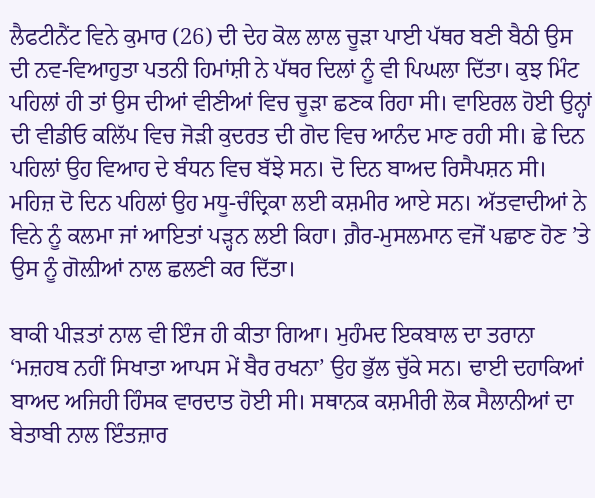ਲੈਫਟੀਨੈਂਟ ਵਿਨੇ ਕੁਮਾਰ (26) ਦੀ ਦੇਹ ਕੋਲ ਲਾਲ ਚੂੜਾ ਪਾਈ ਪੱਥਰ ਬਣੀ ਬੈਠੀ ਉਸ ਦੀ ਨਵ-ਵਿਆਹੁਤਾ ਪਤਨੀ ਹਿਮਾਂਸ਼ੀ ਨੇ ਪੱਥਰ ਦਿਲਾਂ ਨੂੰ ਵੀ ਪਿਘਲਾ ਦਿੱਤਾ। ਕੁਝ ਮਿੰਟ ਪਹਿਲਾਂ ਹੀ ਤਾਂ ਉਸ ਦੀਆਂ ਵੀਣੀਆਂ ਵਿਚ ਚੂੜਾ ਛਣਕ ਰਿਹਾ ਸੀ। ਵਾਇਰਲ ਹੋਈ ਉਨ੍ਹਾਂ ਦੀ ਵੀਡੀਓ ਕਲਿੱਪ ਵਿਚ ਜੋੜੀ ਕੁਦਰਤ ਦੀ ਗੋਦ ਵਿਚ ਆਨੰਦ ਮਾਣ ਰਹੀ ਸੀ। ਛੇ ਦਿਨ ਪਹਿਲਾਂ ਉਹ ਵਿਆਹ ਦੇ ਬੰਧਨ ਵਿਚ ਬੱਝੇ ਸਨ। ਦੋ ਦਿਨ ਬਾਅਦ ਰਿਸੈਪਸ਼ਨ ਸੀ। ਮਹਿਜ਼ ਦੋ ਦਿਨ ਪਹਿਲਾਂ ਉਹ ਮਧੂ-ਚੰਦ੍ਰਿਕਾ ਲਈ ਕਸ਼ਮੀਰ ਆਏ ਸਨ। ਅੱਤਵਾਦੀਆਂ ਨੇ ਵਿਨੇ ਨੂੰ ਕਲਮਾ ਜਾਂ ਆਇਤਾਂ ਪੜ੍ਹਨ ਲਈ ਕਿਹਾ। ਗ਼ੈਰ-ਮੁਸਲਮਾਨ ਵਜੋਂ ਪਛਾਣ ਹੋਣ ’ਤੇ ਉਸ ਨੂੰ ਗੋਲ਼ੀਆਂ ਨਾਲ ਛਲਣੀ ਕਰ ਦਿੱਤਾ।

ਬਾਕੀ ਪੀੜਤਾਂ ਨਾਲ ਵੀ ਇੰਜ ਹੀ ਕੀਤਾ ਗਿਆ। ਮੁਹੰਮਦ ਇਕਬਾਲ ਦਾ ਤਰਾਨਾ ‘ਮਜ਼ਹਬ ਨਹੀਂ ਸਿਖਾਤਾ ਆਪਸ ਮੇਂ ਬੈਰ ਰਖਨਾ’ ਉਹ ਭੁੱਲ ਚੁੱਕੇ ਸਨ। ਢਾਈ ਦਹਾਕਿਆਂ ਬਾਅਦ ਅਜਿਹੀ ਹਿੰਸਕ ਵਾਰਦਾਤ ਹੋਈ ਸੀ। ਸਥਾਨਕ ਕਸ਼ਮੀਰੀ ਲੋਕ ਸੈਲਾਨੀਆਂ ਦਾ ਬੇਤਾਬੀ ਨਾਲ ਇੰਤਜ਼ਾਰ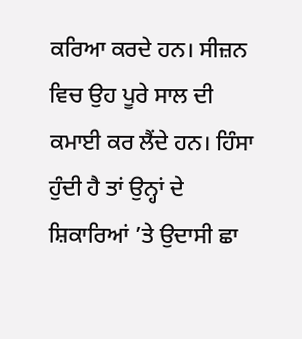ਕਰਿਆ ਕਰਦੇ ਹਨ। ਸੀਜ਼ਨ ਵਿਚ ਉਹ ਪੂਰੇ ਸਾਲ ਦੀ ਕਮਾਈ ਕਰ ਲੈਂਦੇ ਹਨ। ਹਿੰਸਾ ਹੁੰਦੀ ਹੈ ਤਾਂ ਉਨ੍ਹਾਂ ਦੇ ਸ਼ਿਕਾਰਿਆਂ ’ਤੇ ਉਦਾਸੀ ਛਾ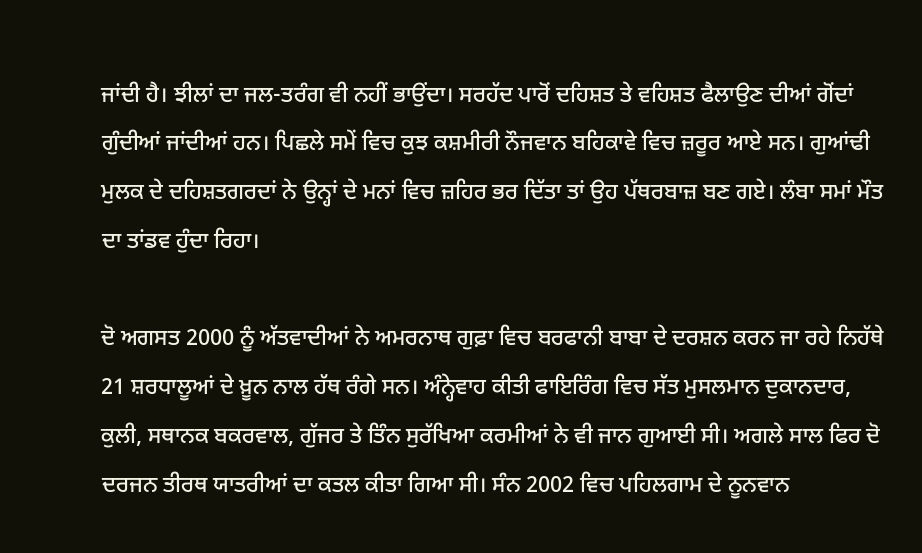ਜਾਂਦੀ ਹੈ। ਝੀਲਾਂ ਦਾ ਜਲ-ਤਰੰਗ ਵੀ ਨਹੀਂ ਭਾਉਂਦਾ। ਸਰਹੱਦ ਪਾਰੋਂ ਦਹਿਸ਼ਤ ਤੇ ਵਹਿਸ਼ਤ ਫੈਲਾਉਣ ਦੀਆਂ ਗੋਂਦਾਂ ਗੁੰਦੀਆਂ ਜਾਂਦੀਆਂ ਹਨ। ਪਿਛਲੇ ਸਮੇਂ ਵਿਚ ਕੁਝ ਕਸ਼ਮੀਰੀ ਨੌਜਵਾਨ ਬਹਿਕਾਵੇ ਵਿਚ ਜ਼ਰੂਰ ਆਏ ਸਨ। ਗੁਆਂਢੀ ਮੁਲਕ ਦੇ ਦਹਿਸ਼ਤਗਰਦਾਂ ਨੇ ਉਨ੍ਹਾਂ ਦੇ ਮਨਾਂ ਵਿਚ ਜ਼ਹਿਰ ਭਰ ਦਿੱਤਾ ਤਾਂ ਉਹ ਪੱਥਰਬਾਜ਼ ਬਣ ਗਏ। ਲੰਬਾ ਸਮਾਂ ਮੌਤ ਦਾ ਤਾਂਡਵ ਹੁੰਦਾ ਰਿਹਾ।

ਦੋ ਅਗਸਤ 2000 ਨੂੰ ਅੱਤਵਾਦੀਆਂ ਨੇ ਅਮਰਨਾਥ ਗੁਫ਼ਾ ਵਿਚ ਬਰਫਾਨੀ ਬਾਬਾ ਦੇ ਦਰਸ਼ਨ ਕਰਨ ਜਾ ਰਹੇ ਨਿਹੱਥੇ 21 ਸ਼ਰਧਾਲੂਆਂ ਦੇ ਖ਼ੂਨ ਨਾਲ ਹੱਥ ਰੰਗੇ ਸਨ। ਅੰਨ੍ਹੇਵਾਹ ਕੀਤੀ ਫਾਇਰਿੰਗ ਵਿਚ ਸੱਤ ਮੁਸਲਮਾਨ ਦੁਕਾਨਦਾਰ, ਕੁਲੀ, ਸਥਾਨਕ ਬਕਰਵਾਲ, ਗੁੱਜਰ ਤੇ ਤਿੰਨ ਸੁਰੱਖਿਆ ਕਰਮੀਆਂ ਨੇ ਵੀ ਜਾਨ ਗੁਆਈ ਸੀ। ਅਗਲੇ ਸਾਲ ਫਿਰ ਦੋ ਦਰਜਨ ਤੀਰਥ ਯਾਤਰੀਆਂ ਦਾ ਕਤਲ ਕੀਤਾ ਗਿਆ ਸੀ। ਸੰਨ 2002 ਵਿਚ ਪਹਿਲਗਾਮ ਦੇ ਨੂਨਵਾਨ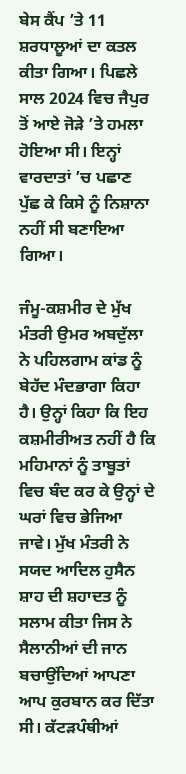ਬੇਸ ਕੈਂਪ ’ਤੇ 11 ਸ਼ਰਧਾਲੂਆਂ ਦਾ ਕਤਲ ਕੀਤਾ ਗਿਆ। ਪਿਛਲੇ ਸਾਲ 2024 ਵਿਚ ਜੈਪੁਰ ਤੋਂ ਆਏ ਜੋੜੇ ’ਤੇ ਹਮਲਾ ਹੋਇਆ ਸੀ। ਇਨ੍ਹਾਂ ਵਾਰਦਾਤਾਂ ’ਚ ਪਛਾਣ ਪੁੱਛ ਕੇ ਕਿਸੇ ਨੂੰ ਨਿਸ਼ਾਨਾ ਨਹੀਂ ਸੀ ਬਣਾਇਆ ਗਿਆ।

ਜੰਮੂ-ਕਸ਼ਮੀਰ ਦੇ ਮੁੱਖ ਮੰਤਰੀ ਉਮਰ ਅਬਦੁੱਲਾ ਨੇ ਪਹਿਲਗਾਮ ਕਾਂਡ ਨੂੰ ਬੇਹੱਦ ਮੰਦਭਾਗਾ ਕਿਹਾ ਹੈ। ਉਨ੍ਹਾਂ ਕਿਹਾ ਕਿ ਇਹ ਕਸ਼ਮੀਰੀਅਤ ਨਹੀਂ ਹੈ ਕਿ ਮਹਿਮਾਨਾਂ ਨੂੰ ਤਾਬੂਤਾਂ ਵਿਚ ਬੰਦ ਕਰ ਕੇ ਉਨ੍ਹਾਂ ਦੇ ਘਰਾਂ ਵਿਚ ਭੇਜਿਆ ਜਾਵੇ। ਮੁੱਖ ਮੰਤਰੀ ਨੇ ਸਯਦ ਆਦਿਲ ਹੁਸੈਨ ਸ਼ਾਹ ਦੀ ਸ਼ਹਾਦਤ ਨੂੰ ਸਲਾਮ ਕੀਤਾ ਜਿਸ ਨੇ ਸੈਲਾਨੀਆਂ ਦੀ ਜਾਨ ਬਚਾਉਂਦਿਆਂ ਆਪਣਾ ਆਪ ਕੁਰਬਾਨ ਕਰ ਦਿੱਤਾ ਸੀ। ਕੱਟੜਪੰਥੀਆਂ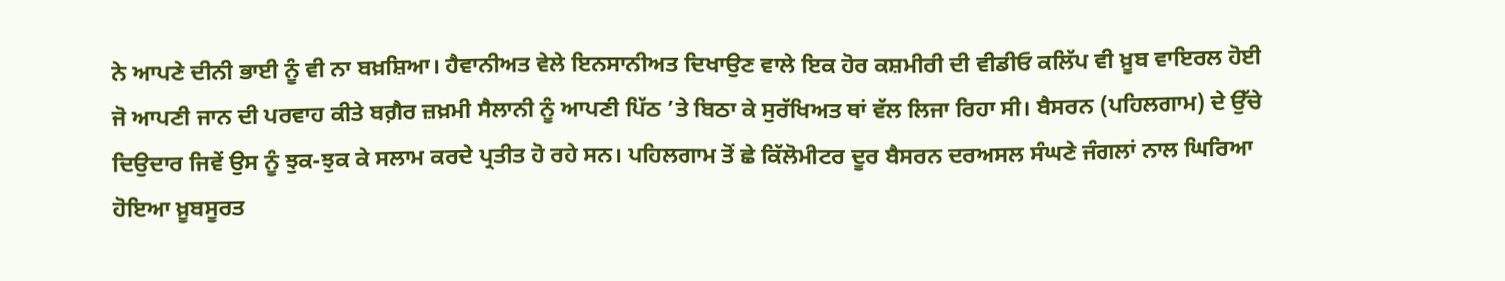ਨੇ ਆਪਣੇ ਦੀਨੀ ਭਾਈ ਨੂੰ ਵੀ ਨਾ ਬਖ਼ਸ਼ਿਆ। ਹੈਵਾਨੀਅਤ ਵੇਲੇ ਇਨਸਾਨੀਅਤ ਦਿਖਾਉਣ ਵਾਲੇ ਇਕ ਹੋਰ ਕਸ਼ਮੀਰੀ ਦੀ ਵੀਡੀਓ ਕਲਿੱਪ ਵੀ ਖ਼ੂਬ ਵਾਇਰਲ ਹੋਈ ਜੋ ਆਪਣੀ ਜਾਨ ਦੀ ਪਰਵਾਹ ਕੀਤੇ ਬਗ਼ੈਰ ਜ਼ਖ਼ਮੀ ਸੈਲਾਨੀ ਨੂੰ ਆਪਣੀ ਪਿੱਠ ’ਤੇ ਬਿਠਾ ਕੇ ਸੁਰੱਖਿਅਤ ਥਾਂ ਵੱਲ ਲਿਜਾ ਰਿਹਾ ਸੀ। ਬੈਸਰਨ (ਪਹਿਲਗਾਮ) ਦੇ ਉੱਚੇ ਦਿਉਦਾਰ ਜਿਵੇਂ ਉਸ ਨੂੰ ਝੁਕ-ਝੁਕ ਕੇ ਸਲਾਮ ਕਰਦੇ ਪ੍ਰਤੀਤ ਹੋ ਰਹੇ ਸਨ। ਪਹਿਲਗਾਮ ਤੋਂ ਛੇ ਕਿੱਲੋਮੀਟਰ ਦੂਰ ਬੈਸਰਨ ਦਰਅਸਲ ਸੰਘਣੇ ਜੰਗਲਾਂ ਨਾਲ ਘਿਰਿਆ ਹੋਇਆ ਖ਼ੂਬਸੂਰਤ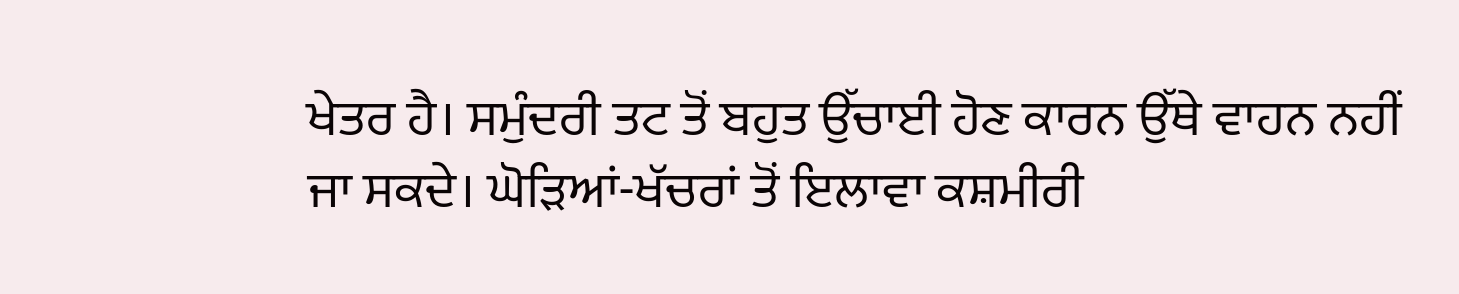ਖੇਤਰ ਹੈ। ਸਮੁੰਦਰੀ ਤਟ ਤੋਂ ਬਹੁਤ ਉੱਚਾਈ ਹੋਣ ਕਾਰਨ ਉੱਥੇ ਵਾਹਨ ਨਹੀਂ ਜਾ ਸਕਦੇ। ਘੋੜਿਆਂ-ਖੱਚਰਾਂ ਤੋਂ ਇਲਾਵਾ ਕਸ਼ਮੀਰੀ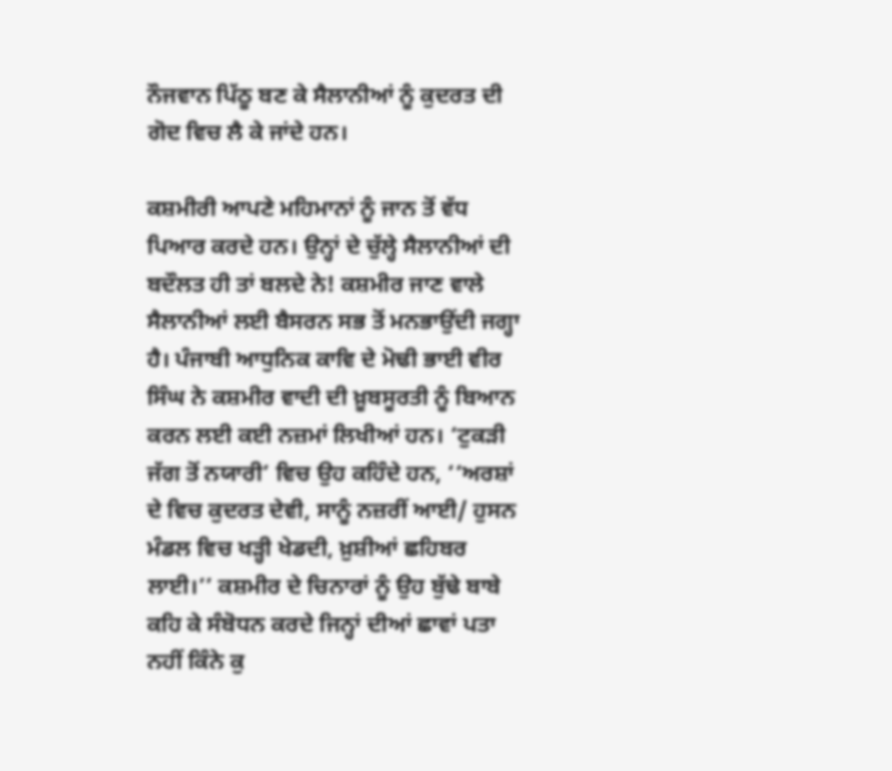ਨੌਜਵਾਨ ਪਿੱਠੂ ਬਣ ਕੇ ਸੈਲਾਨੀਆਂ ਨੂੰ ਕੁਦਰਤ ਦੀ ਗੋਦ ਵਿਚ ਲੈ ਕੇ ਜਾਂਦੇ ਹਨ।

ਕਸ਼ਮੀਰੀ ਆਪਣੇ ਮਹਿਮਾਨਾਂ ਨੂੰ ਜਾਨ ਤੋਂ ਵੱਧ ਪਿਆਰ ਕਰਦੇ ਹਨ। ਉਨ੍ਹਾਂ ਦੇ ਚੁੱਲ੍ਹੇ ਸੈਲਾਨੀਆਂ ਦੀ ਬਦੌਲਤ ਹੀ ਤਾਂ ਬਲਦੇ ਨੇ! ਕਸ਼ਮੀਰ ਜਾਣ ਵਾਲੇ ਸੈਲਾਨੀਆਂ ਲਈ ਬੈਸਰਨ ਸਭ ਤੋਂ ਮਨਭਾਉਂਦੀ ਜਗ੍ਹਾ ਹੈ। ਪੰਜਾਬੀ ਆਧੁਨਿਕ ਕਾਵਿ ਦੇ ਮੋਢੀ ਭਾਈ ਵੀਰ ਸਿੰਘ ਨੇ ਕਸ਼ਮੀਰ ਵਾਦੀ ਦੀ ਖ਼ੂਬਸੂਰਤੀ ਨੂੰ ਬਿਆਨ ਕਰਨ ਲਈ ਕਈ ਨਜ਼ਮਾਂ ਲਿਖੀਆਂ ਹਨ। ‘ਟੁਕੜੀ ਜੱਗ ਤੋਂ ਨਯਾਰੀ’ ਵਿਚ ਉਹ ਕਹਿੰਦੇ ਹਨ, ‘‘ਅਰਸ਼ਾਂ ਦੇ ਵਿਚ ਕੁਦਰਤ ਦੇਵੀ, ਸਾਨੂੰ ਨਜ਼ਰੀਂ ਆਈ/ ਹੁਸਨ ਮੰਡਲ ਵਿਚ ਖੜ੍ਹੀ ਖੇਡਦੀ, ਖ਼ੁਸ਼ੀਆਂ ਛਹਿਬਰ ਲਾਈ।’’ ਕਸ਼ਮੀਰ ਦੇ ਚਿਨਾਰਾਂ ਨੂੰ ਉਹ ਬੁੱਢੇ ਬਾਬੇ ਕਹਿ ਕੇ ਸੰਬੋਧਨ ਕਰਦੇ ਜਿਨ੍ਹਾਂ ਦੀਆਂ ਛਾਵਾਂ ਪਤਾ ਨਹੀਂ ਕਿੰਨੇ ਕੁ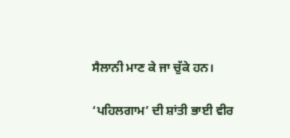ਸੈਲਾਨੀ ਮਾਣ ਕੇ ਜਾ ਚੁੱਕੇ ਹਨ।

‘ਪਹਿਲਗਾਮ’ ਦੀ ਸ਼ਾਂਤੀ ਭਾਈ ਵੀਰ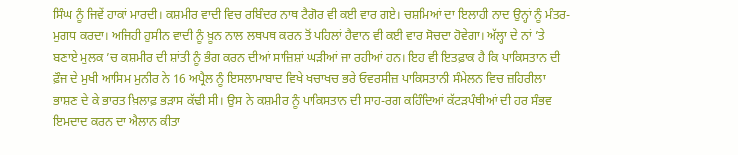ਸਿੰਘ ਨੂੰ ਜਿਵੇਂ ਹਾਕਾਂ ਮਾਰਦੀ। ਕਸ਼ਮੀਰ ਵਾਦੀ ਵਿਚ ਰਬਿੰਦਰ ਨਾਥ ਟੈਗੋਰ ਵੀ ਕਈ ਵਾਰ ਗਏ। ਚਸ਼ਮਿਆਂ ਦਾ ਇਲਾਹੀ ਨਾਦ ਉਨ੍ਹਾਂ ਨੂੰ ਮੰਤਰ-ਮੁਗਧ ਕਰਦਾ। ਅਜਿਹੀ ਹੁਸੀਨ ਵਾਦੀ ਨੂੰ ਖ਼ੂਨ ਨਾਲ ਲਥਪਥ ਕਰਨ ਤੋਂ ਪਹਿਲਾਂ ਹੈਵਾਨ ਵੀ ਕਈ ਵਾਰ ਸੋਚਦਾ ਹੋਵੇਗਾ। ਅੱਲ੍ਹਾ ਦੇ ਨਾਂ ’ਤੇ ਬਣਾਏ ਮੁਲਕ ’ਚ ਕਸ਼ਮੀਰ ਦੀ ਸ਼ਾਂਤੀ ਨੂੰ ਭੰਗ ਕਰਨ ਦੀਆਂ ਸਾਜ਼ਿਸ਼ਾਂ ਘੜੀਆਂ ਜਾ ਰਹੀਆਂ ਹਨ। ਇਹ ਵੀ ਇਤਫ਼ਾਕ ਹੈ ਕਿ ਪਾਕਿਸਤਾਨ ਦੀ ਫ਼ੌਜ ਦੇ ਮੁਖੀ ਆਸਿਮ ਮੁਨੀਰ ਨੇ 16 ਅਪ੍ਰੈਲ ਨੂੰ ਇਸਲਾਮਾਬਾਦ ਵਿਖੇ ਖਚਾਖਚ ਭਰੇ ਓਵਰਸੀਜ਼ ਪਾਕਿਸਤਾਨੀ ਸੰਮੇਲਨ ਵਿਚ ਜ਼ਹਿਰੀਲਾ ਭਾਸ਼ਣ ਦੇ ਕੇ ਭਾਰਤ ਖ਼ਿਲਾਫ਼ ਭੜਾਸ ਕੱਢੀ ਸੀ। ਉਸ ਨੇ ਕਸ਼ਮੀਰ ਨੂੰ ਪਾਕਿਸਤਾਨ ਦੀ ਸਾਹ-ਰਗ ਕਹਿੰਦਿਆਂ ਕੱਟੜਪੰਥੀਆਂ ਦੀ ਹਰ ਸੰਭਵ ਇਮਦਾਦ ਕਰਨ ਦਾ ਐਲਾਨ ਕੀਤਾ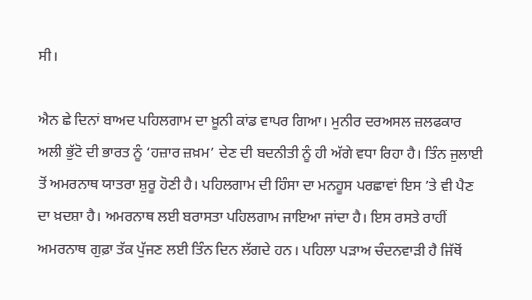ਸੀ।

ਐਨ ਛੇ ਦਿਨਾਂ ਬਾਅਦ ਪਹਿਲਗਾਮ ਦਾ ਖ਼ੂਨੀ ਕਾਂਡ ਵਾਪਰ ਗਿਆ। ਮੁਨੀਰ ਦਰਅਸਲ ਜ਼ਲਫਕਾਰ ਅਲੀ ਭੁੱਟੋ ਦੀ ਭਾਰਤ ਨੂੰ ‘ਹਜ਼ਾਰ ਜ਼ਖ਼ਮ’ ਦੇਣ ਦੀ ਬਦਨੀਤੀ ਨੂੰ ਹੀ ਅੱਗੇ ਵਧਾ ਰਿਹਾ ਹੈ। ਤਿੰਨ ਜੁਲਾਈ ਤੋਂ ਅਮਰਨਾਥ ਯਾਤਰਾ ਸ਼ੁਰੂ ਹੋਣੀ ਹੈ। ਪਹਿਲਗਾਮ ਦੀ ਹਿੰਸਾ ਦਾ ਮਨਹੂਸ ਪਰਛਾਵਾਂ ਇਸ ’ਤੇ ਵੀ ਪੈਣ ਦਾ ਖ਼ਦਸ਼ਾ ਹੈ। ਅਮਰਨਾਥ ਲਈ ਬਰਾਸਤਾ ਪਹਿਲਗਾਮ ਜਾਇਆ ਜਾਂਦਾ ਹੈ। ਇਸ ਰਸਤੇ ਰਾਹੀਂ ਅਮਰਨਾਥ ਗੁਫ਼ਾ ਤੱਕ ਪੁੱਜਣ ਲਈ ਤਿੰਨ ਦਿਨ ਲੱਗਦੇ ਹਨ। ਪਹਿਲਾ ਪੜਾਅ ਚੰਦਨਵਾੜੀ ਹੈ ਜਿੱਥੋਂ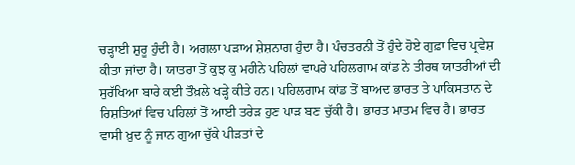ਚੜ੍ਹਾਈ ਸ਼ੁਰੂ ਹੁੰਦੀ ਹੈ। ਅਗਲਾ ਪੜਾਅ ਸ਼ੇਸ਼ਨਾਗ ਹੁੰਦਾ ਹੈ। ਪੰਚਤਰਨੀ ਤੋਂ ਹੁੰਦੇ ਹੋਏ ਗੁਫ਼ਾ ਵਿਚ ਪ੍ਰਵੇਸ਼ ਕੀਤਾ ਜਾਂਦਾ ਹੈ। ਯਾਤਰਾ ਤੋਂ ਕੁਝ ਕੁ ਮਹੀਨੇ ਪਹਿਲਾਂ ਵਾਪਰੇ ਪਹਿਲਗਾਮ ਕਾਂਡ ਨੇ ਤੀਰਥ ਯਾਤਰੀਆਂ ਦੀ ਸੁਰੱਖਿਆ ਬਾਰੇ ਕਈ ਤੌਖ਼ਲੇ ਖੜ੍ਹੇ ਕੀਤੇ ਹਨ। ਪਹਿਲਗਾਮ ਕਾਂਡ ਤੋਂ ਬਾਅਦ ਭਾਰਤ ਤੇ ਪਾਕਿਸਤਾਨ ਦੇ ਰਿਸ਼ਤਿਆਂ ਵਿਚ ਪਹਿਲਾਂ ਤੋਂ ਆਈ ਤਰੇੜ ਹੁਣ ਪਾੜ ਬਣ ਚੁੱਕੀ ਹੈ। ਭਾਰਤ ਮਾਤਮ ਵਿਚ ਹੈ। ਭਾਰਤ ਵਾਸੀ ਖ਼ੁਦ ਨੂੰ ਜਾਨ ਗੁਆ ਚੁੱਕੇ ਪੀੜਤਾਂ ਦੇ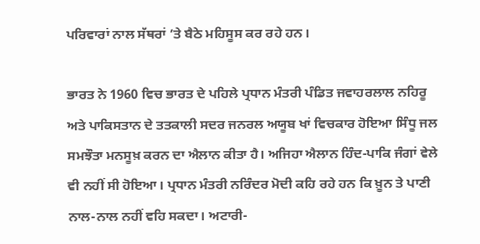ਪਰਿਵਾਰਾਂ ਨਾਲ ਸੱਥਰਾਂ ’ਤੇ ਬੈਠੇ ਮਹਿਸੂਸ ਕਰ ਰਹੇ ਹਨ।

ਭਾਰਤ ਨੇ 1960 ਵਿਚ ਭਾਰਤ ਦੇ ਪਹਿਲੇ ਪ੍ਰਧਾਨ ਮੰਤਰੀ ਪੰਡਿਤ ਜਵਾਹਰਲਾਲ ਨਹਿਰੂ ਅਤੇ ਪਾਕਿਸਤਾਨ ਦੇ ਤਤਕਾਲੀ ਸਦਰ ਜਨਰਲ ਅਯੂਬ ਖਾਂ ਵਿਚਕਾਰ ਹੋਇਆ ਸਿੰਧੂ ਜਲ ਸਮਝੌਤਾ ਮਨਸੂਖ਼ ਕਰਨ ਦਾ ਐਲਾਨ ਕੀਤਾ ਹੈ। ਅਜਿਹਾ ਐਲਾਨ ਹਿੰਦ-ਪਾਕਿ ਜੰਗਾਂ ਵੇਲੇ ਵੀ ਨਹੀਂ ਸੀ ਹੋਇਆ। ਪ੍ਰਧਾਨ ਮੰਤਰੀ ਨਰਿੰਦਰ ਮੋਦੀ ਕਹਿ ਰਹੇ ਹਨ ਕਿ ਖ਼ੂਨ ਤੇ ਪਾਣੀ ਨਾਲ-ਨਾਲ ਨਹੀਂ ਵਹਿ ਸਕਦਾ। ਅਟਾਰੀ-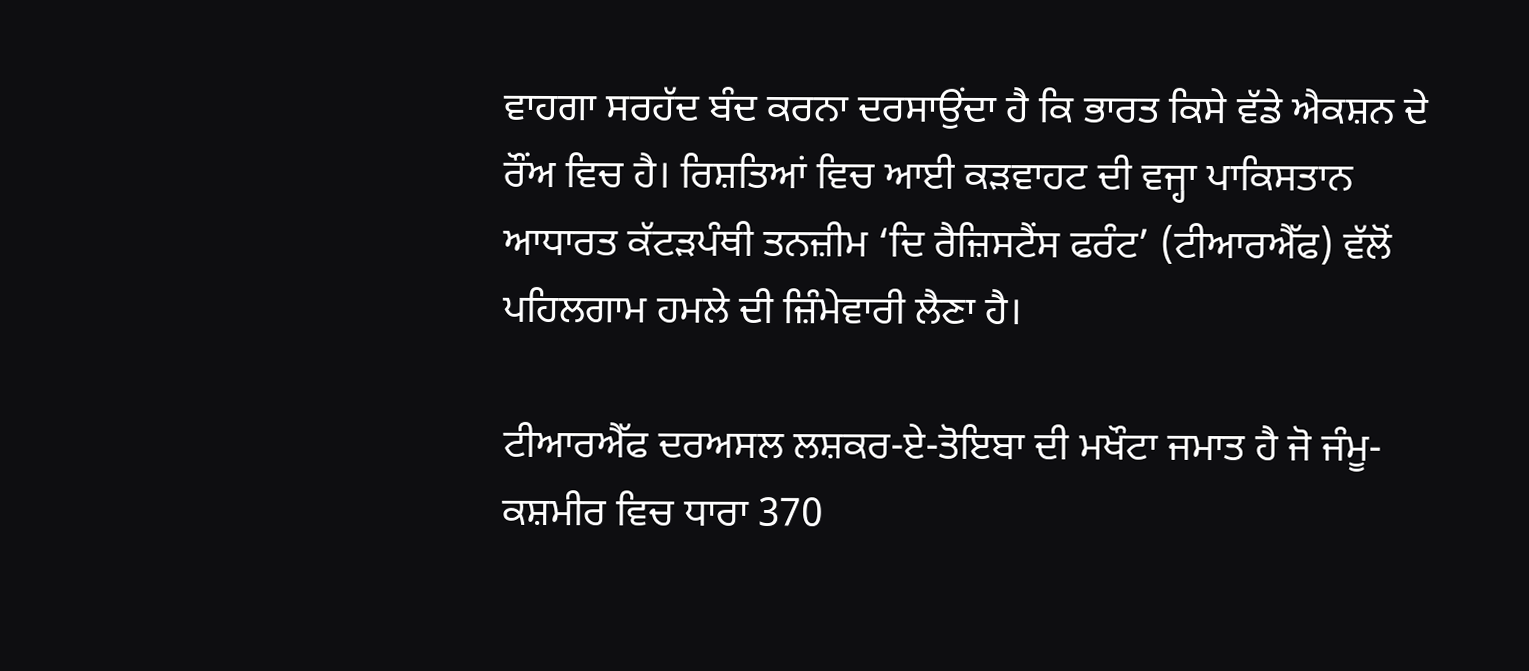ਵਾਹਗਾ ਸਰਹੱਦ ਬੰਦ ਕਰਨਾ ਦਰਸਾਉਂਦਾ ਹੈ ਕਿ ਭਾਰਤ ਕਿਸੇ ਵੱਡੇ ਐਕਸ਼ਨ ਦੇ ਰੌਂਅ ਵਿਚ ਹੈ। ਰਿਸ਼ਤਿਆਂ ਵਿਚ ਆਈ ਕੜਵਾਹਟ ਦੀ ਵਜ੍ਹਾ ਪਾਕਿਸਤਾਨ ਆਧਾਰਤ ਕੱਟੜਪੰਥੀ ਤਨਜ਼ੀਮ ‘ਦਿ ਰੈਜ਼ਿਸਟੈਂਸ ਫਰੰਟ’ (ਟੀਆਰਐੱਫ) ਵੱਲੋਂ ਪਹਿਲਗਾਮ ਹਮਲੇ ਦੀ ਜ਼ਿੰਮੇਵਾਰੀ ਲੈਣਾ ਹੈ।

ਟੀਆਰਐੱਫ ਦਰਅਸਲ ਲਸ਼ਕਰ-ਏ-ਤੋਇਬਾ ਦੀ ਮਖੌਟਾ ਜਮਾਤ ਹੈ ਜੋ ਜੰਮੂ-ਕਸ਼ਮੀਰ ਵਿਚ ਧਾਰਾ 370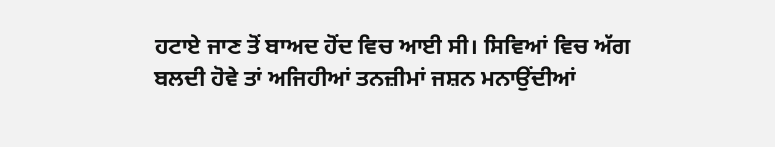ਹਟਾਏ ਜਾਣ ਤੋਂ ਬਾਅਦ ਹੋਂਦ ਵਿਚ ਆਈ ਸੀ। ਸਿਵਿਆਂ ਵਿਚ ਅੱਗ ਬਲਦੀ ਹੋਵੇ ਤਾਂ ਅਜਿਹੀਆਂ ਤਨਜ਼ੀਮਾਂ ਜਸ਼ਨ ਮਨਾਉਂਦੀਆਂ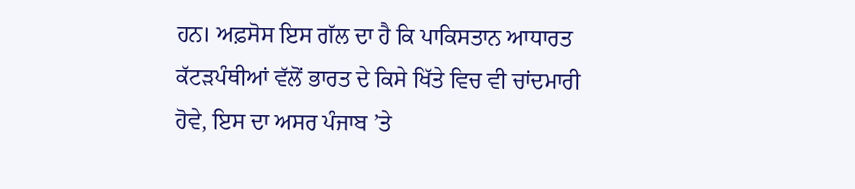ਹਨ। ਅਫ਼ਸੋਸ ਇਸ ਗੱਲ ਦਾ ਹੈ ਕਿ ਪਾਕਿਸਤਾਨ ਆਧਾਰਤ ਕੱਟੜਪੰਥੀਆਂ ਵੱਲੋਂ ਭਾਰਤ ਦੇ ਕਿਸੇ ਖਿੱਤੇ ਵਿਚ ਵੀ ਚਾਂਦਮਾਰੀ ਹੋਵੇ, ਇਸ ਦਾ ਅਸਰ ਪੰਜਾਬ ’ਤੇ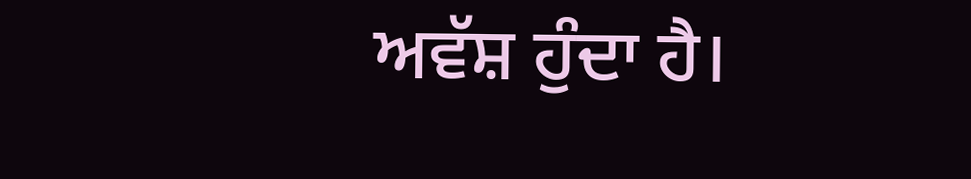ਅਵੱਸ਼ ਹੁੰਦਾ ਹੈ।